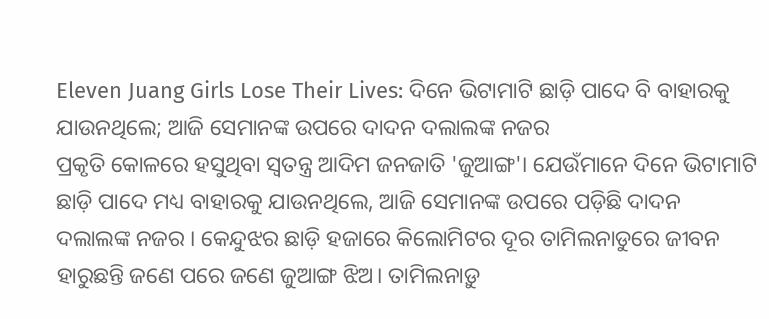Eleven Juang Girls Lose Their Lives: ଦିନେ ଭିଟାମାଟି ଛାଡ଼ି ପାଦେ ବି ବାହାରକୁ ଯାଉନଥିଲେ; ଆଜି ସେମାନଙ୍କ ଉପରେ ଦାଦନ ଦଲାଲଙ୍କ ନଜର
ପ୍ରକୃତି କୋଳରେ ହସୁଥିବା ସ୍ବତନ୍ତ୍ର ଆଦିମ ଜନଜାତି 'ଜୁଆଙ୍ଗ'। ଯେଉଁମାନେ ଦିନେ ଭିଟାମାଟି ଛାଡ଼ି ପାଦେ ମଧ୍ୟ ବାହାରକୁ ଯାଉନଥିଲେ, ଆଜି ସେମାନଙ୍କ ଉପରେ ପଡ଼ିଛି ଦାଦନ ଦଲାଲଙ୍କ ନଜର । କେନ୍ଦୁଝର ଛାଡ଼ି ହଜାରେ କିଲୋମିଟର ଦୂର ତାମିଲନାଡୁରେ ଜୀବନ ହାରୁଛନ୍ତି ଜଣେ ପରେ ଜଣେ ଜୁଆଙ୍ଗ ଝିଅ। ତାମିଲନାଡ଼ୁ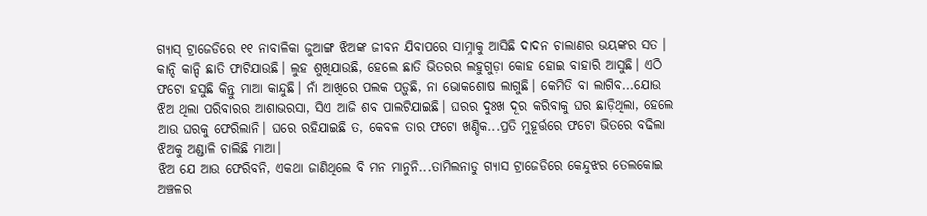ଗ୍ୟାସ୍ ଟ୍ରାଜେଡିରେ ୧୧ ନାବାଳିକା ଜୁଆଙ୍ଗ ଝିଅଙ୍କ ଜୀବନ ଯିବାପରେ ସାମ୍ନାକୁ ଆସିଛି ଦାଦନ ଚାଲାଣର ଭୟଙ୍କର ସତ ।
କାନ୍ଦି କାନ୍ଦି ଛାତି ଫାଟିଯାଉଛି। ଲୁହ ଶୁଖିଯାଉଛି, ହେଲେ ଛାତି ଭିତରର ଲହୁଗୁଡ଼ା କୋହ ହୋଇ ବାହାରି ଆସୁଛି। ଏଠି ଫଟୋ ହସୁଛି କିନ୍ତୁ ମାଆ କାନ୍ଦୁଛି। ନାଁ ଆଖିରେ ପଲକ ପଡ଼ୁଛି, ନା ଭୋକଶୋଷ ଲାଗୁଛି। କେମିତି ବା ଲାଗିବ...ଯୋଉ ଝିଅ ଥିଲା ପରିବାରର ଆଶାଭରସା, ସିଏ ଆଜି ଶବ ପାଲଟିଯାଇଛି। ଘରର ଦୁଃଖ ଦୂର କରିବାକୁ ଘର ଛାଡ଼ିଥିଲା, ହେଲେ ଆଉ ଘରକୁ ଫେରିଲାନି। ଘରେ ରହିଯାଇଛି ତ, କେବଳ ତାର ଫଟୋ ଖଣ୍ଡିକ...ପ୍ରତି ମୁହୂର୍ତ୍ତରେ ଫଟୋ ଭିତରେ ବଢିଲା ଝିଅକୁ ଅଣ୍ଡାଳି ଚାଲିଛି ମାଆ।
ଝିଅ ଯେ ଆଉ ଫେରିବନି, ଏକଥା ଜାଣିଥିଲେ ବି ମନ ମାନୁନି...ତାମିଲନାଡୁ ଗ୍ୟାସ ଟ୍ରାଜେଡିରେ କେନ୍ଦୁଝର ତେଲକୋଇ ଅଞ୍ଚଳର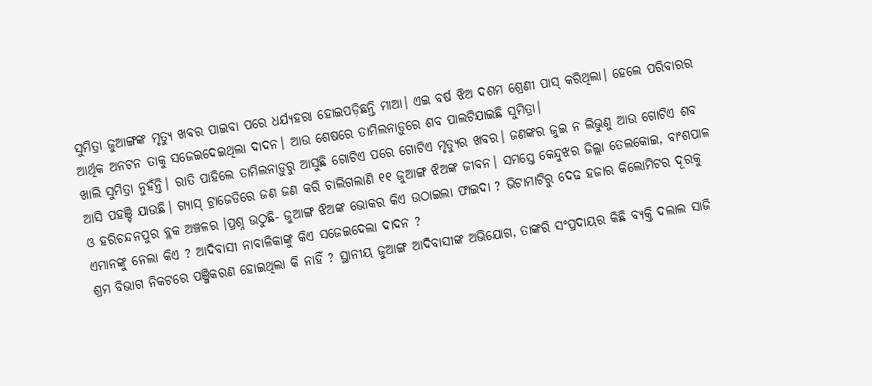ସୁମିତ୍ରା ଜୁଆଙ୍ଗଙ୍କ ମୃତ୍ୟୁ ଖବର ପାଇବା ପରେ ଧର୍ଯ୍ୟହରା ହୋଇପଡ଼ିଛନ୍ତି ମାଆ। ଏଇ ବର୍ଷ ଝିଅ ଦଶମ ଶ୍ରେଣୀ ପାସ୍ କରିଥିଲା। ହେଲେ ପରିବାରର ଆର୍ଥିକ ଅନଟନ ତାକୁ ସଜେଇଦେଇଥିଲା ଦାଦନ। ଆଉ ଶେଷରେ ତାମିଲନାଡ଼ୁରେ ଶବ ପାଲଟିଯାଇଛି ସୁମିତ୍ରା।
ଖାଲି ସୁମିତ୍ରା ନୁହଁନ୍ତି। ରାତି ପାହିଲେ ତାମିଲନାଡ଼ୁରୁ ଆସୁଛି ଗୋଟିଏ ପରେ ଗୋଟିଏ ମୃତ୍ୟୁର ଖବର। ଜଣଙ୍କର ଜୁଇ ନ ଲିଭୁଣୁ ଆଉ ଗୋଟିଏ ଶବ ଆସି ପହଞ୍ଚି ଯାଉଛି। ଗ୍ୟାସ୍ ଟ୍ରାଜେଡିରେ ଜଣ ଜଣ କରି ଚାଲିଗଲାଣି ୧୧ ଜୁଆଙ୍ଗ ଝିଅଙ୍କ ଜୀବନ। ସମସ୍ତେ କେନ୍ଦୁଝର ଜିଲ୍ଲା ତେଲକୋଇ, ବାଂଶପାଳ ଓ ହରିଚନ୍ଦନପୁର ବ୍ଲକ ଅଞ୍ଚଳର ।ପ୍ରଶ୍ନ ଉଠୁଛି- ଜୁଆଙ୍ଗ ଝିଅଙ୍କ ଭୋକର କିଏ ଉଠାଇଲା ଫାଇଦା ? ଭିଟାମାଟିରୁ ଦେଢ ହଜାର କିଲୋମିଟର ଦୂରକୁ ଏମାନଙ୍କୁ ନେଲା କିଏ ? ଆଦିବାସୀ ନାବାଳିକାଙ୍କୁ କିଏ ସଜେଇଦେଲା ଦାଦନ ?
ଶ୍ରମ ବିଭାଗ ନିକଟରେ ପଞ୍ଜିକରଣ ହୋଇଥିଲା କି ନାହିଁ ? ସ୍ଥାନୀୟ ଜୁଆଙ୍ଗ ଆଦିବାସୀଙ୍କ ଅଭିଯୋଗ, ତାଙ୍କରି ସଂପ୍ରଦାୟର କିଛି ବ୍ୟକ୍ତି ଦଲାଲ ସାଜି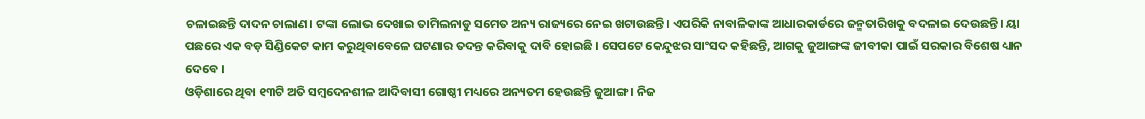ଚଳାଇଛନ୍ତି ଦାଦନ ଚାଲାଣ। ଟଙ୍କା ଲୋଭ ଦେଖାଇ ତାମିଲନାଡୁ ସମେତ ଅନ୍ୟ ରାଜ୍ୟରେ ନେଇ ଖଟାଉଛନ୍ତି। ଏପରିକି ନାବାଳିକାଙ୍କ ଆଧାରକାର୍ଡରେ ଜନ୍ମତାରିଖକୁ ବଦଳାଇ ଦେଉଛନ୍ତି। ୟା ପଛରେ ଏକ ବଡ଼ ସିଣ୍ଡିକେଟ କାମ କରୁଥିବାବେଳେ ଘଟଣାର ତଦନ୍ତ କରିବାକୁ ଦାବି ହୋଇଛି । ସେପଟେ କେନ୍ଦୁଝର ସାଂସଦ କହିଛନ୍ତି, ଆଗକୁ ଜୁଆଙ୍ଗଙ୍କ ଜୀବୀକା ପାଇଁ ସରକାର ବିଶେଷ ଧ୍ୟାନ ଦେବେ ।
ଓଡ଼ିଶାରେ ଥିବା ୧୩ଟି ଅତି ସମ୍ବଦେନଶୀଳ ଆଦିବାସୀ ଗୋଷ୍ଠୀ ମଧ୍ୟରେ ଅନ୍ୟତମ ହେଉଛନ୍ତି ଜୁଆଙ୍ଗ । ନିଜ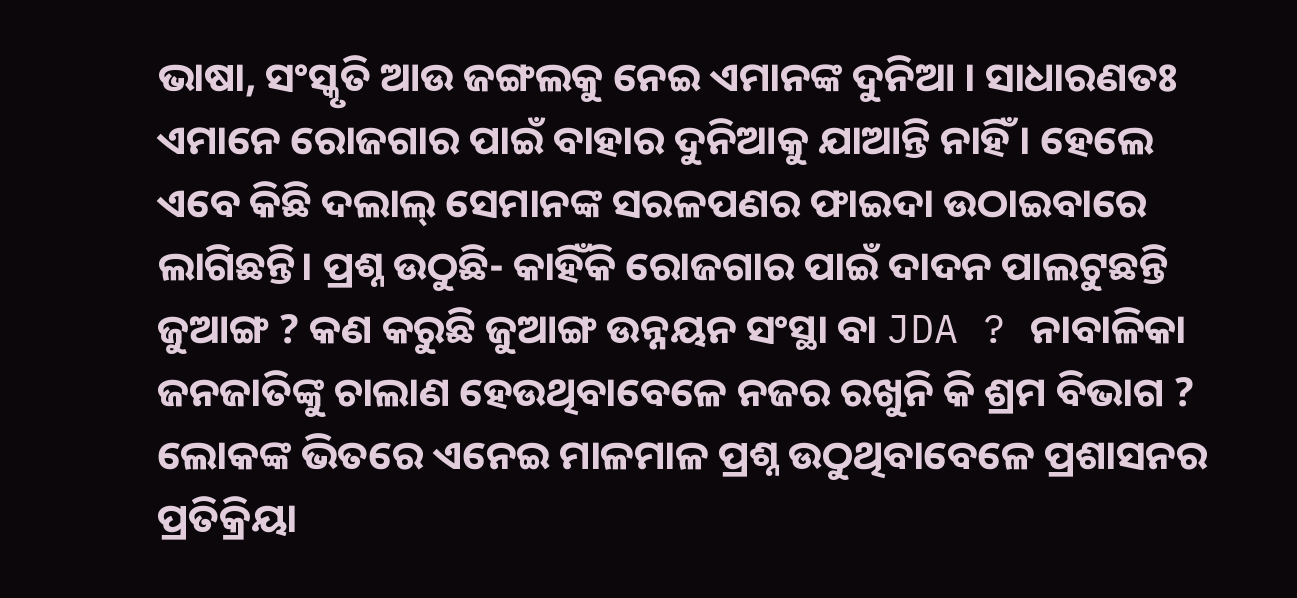ଭାଷା, ସଂସ୍କୃତି ଆଉ ଜଙ୍ଗଲକୁ ନେଇ ଏମାନଙ୍କ ଦୁନିଆ । ସାଧାରଣତଃ ଏମାନେ ରୋଜଗାର ପାଇଁ ବାହାର ଦୁନିଆକୁ ଯାଆନ୍ତି ନାହିଁ । ହେଲେ ଏବେ କିଛି ଦଲାଲ୍ ସେମାନଙ୍କ ସରଳପଣର ଫାଇଦା ଉଠାଇବାରେ ଲାଗିଛନ୍ତି। ପ୍ରଶ୍ନ ଉଠୁଛି- କାହିଁକି ରୋଜଗାର ପାଇଁ ଦାଦନ ପାଲଟୁଛନ୍ତି ଜୁଆଙ୍ଗ ? କଣ କରୁଛି ଜୁଆଙ୍ଗ ଉନ୍ନୟନ ସଂସ୍ଥା ବା JDA ? ନାବାଳିକା ଜନଜାତିଙ୍କୁ ଚାଲାଣ ହେଉଥିବାବେଳେ ନଜର ରଖୁନି କି ଶ୍ରମ ବିଭାଗ ? ଲୋକଙ୍କ ଭିତରେ ଏନେଇ ମାଳମାଳ ପ୍ରଶ୍ନ ଉଠୁଥିବାବେଳେ ପ୍ରଶାସନର ପ୍ରତିକ୍ରିୟା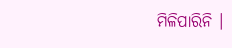ମିଳିପାରିନି ।